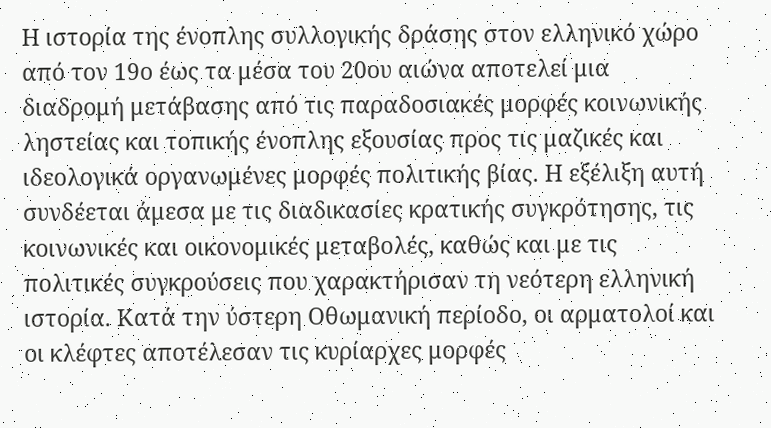Η ιστορία της ένοπλης συλλογικής δράσης στον ελληνικό χώρο από τον 19ο έως τα μέσα του 20ου αιώνα αποτελεί μια διαδρομή μετάβασης από τις παραδοσιακές μορφές κοινωνικής ληστείας και τοπικής ένοπλης εξουσίας προς τις μαζικές και ιδεολογικά οργανωμένες μορφές πολιτικής βίας. Η εξέλιξη αυτή συνδέεται άμεσα με τις διαδικασίες κρατικής συγκρότησης, τις κοινωνικές και οικονομικές μεταβολές, καθώς και με τις πολιτικές συγκρούσεις που χαρακτήρισαν τη νεότερη ελληνική ιστορία. Κατά την ύστερη Οθωμανική περίοδο, οι αρματολοί και οι κλέφτες αποτέλεσαν τις κυρίαρχες μορφές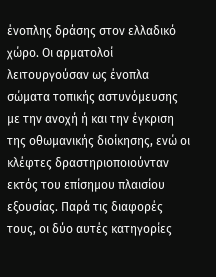ένοπλης δράσης στον ελλαδικό χώρο. Οι αρματολοί λειτουργούσαν ως ένοπλα σώματα τοπικής αστυνόμευσης με την ανοχή ή και την έγκριση της οθωμανικής διοίκησης, ενώ οι κλέφτες δραστηριοποιούνταν εκτός του επίσημου πλαισίου εξουσίας. Παρά τις διαφορές τους, οι δύο αυτές κατηγορίες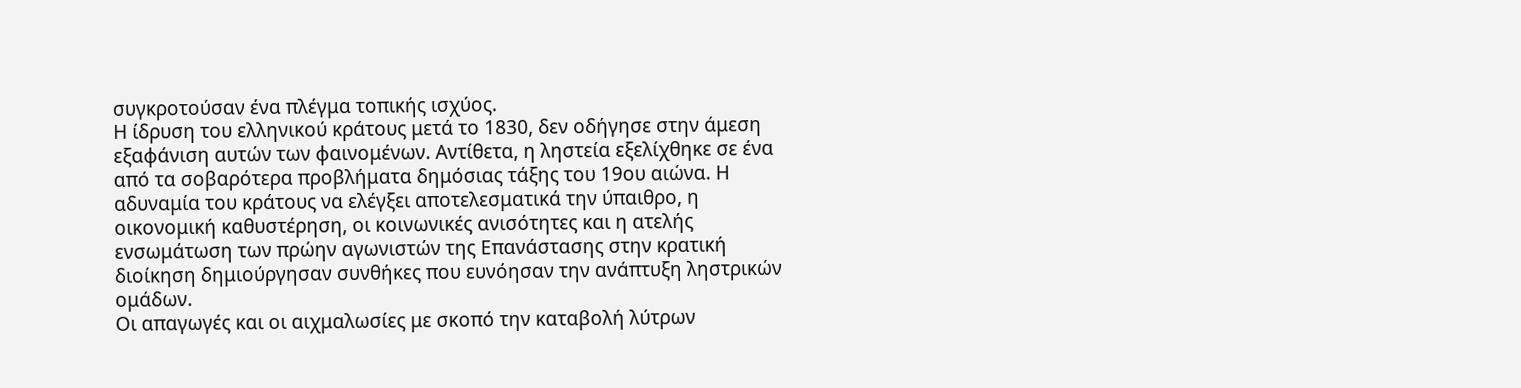συγκροτούσαν ένα πλέγμα τοπικής ισχύος.
Η ίδρυση του ελληνικού κράτους μετά το 1830, δεν οδήγησε στην άμεση εξαφάνιση αυτών των φαινομένων. Αντίθετα, η ληστεία εξελίχθηκε σε ένα από τα σοβαρότερα προβλήματα δημόσιας τάξης του 19ου αιώνα. Η αδυναμία του κράτους να ελέγξει αποτελεσματικά την ύπαιθρο, η οικονομική καθυστέρηση, οι κοινωνικές ανισότητες και η ατελής ενσωμάτωση των πρώην αγωνιστών της Επανάστασης στην κρατική διοίκηση δημιούργησαν συνθήκες που ευνόησαν την ανάπτυξη ληστρικών ομάδων.
Οι απαγωγές και οι αιχμαλωσίες με σκοπό την καταβολή λύτρων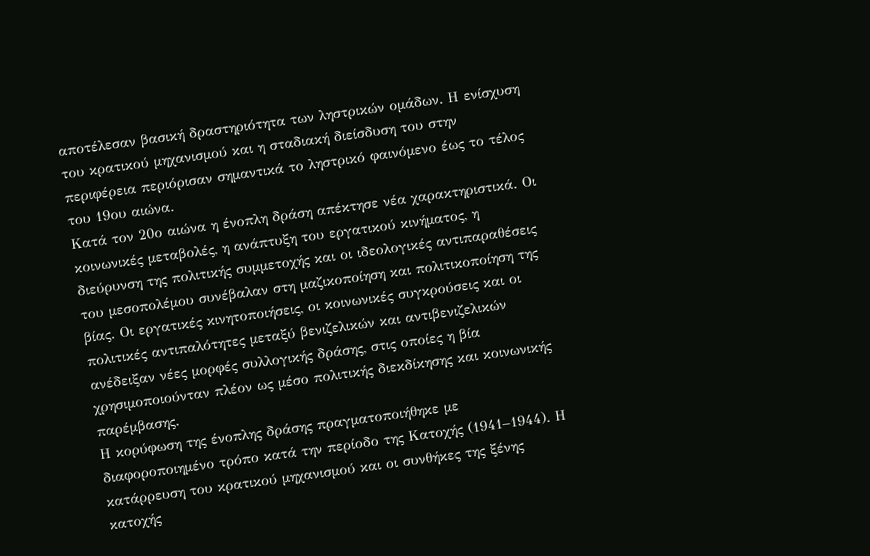αποτέλεσαν βασική δραστηριότητα των ληστρικών ομάδων. Η ενίσχυση του κρατικού μηχανισμού και η σταδιακή διείσδυση του στην περιφέρεια περιόρισαν σημαντικά το ληστρικό φαινόμενο έως το τέλος του 19ου αιώνα.
Κατά τον 20ο αιώνα η ένοπλη δράση απέκτησε νέα χαρακτηριστικά. Οι κοινωνικές μεταβολές, η ανάπτυξη του εργατικού κινήματος, η διεύρυνση της πολιτικής συμμετοχής και οι ιδεολογικές αντιπαραθέσεις του μεσοπολέμου συνέβαλαν στη μαζικοποίηση και πολιτικοποίηση της βίας. Οι εργατικές κινητοποιήσεις, οι κοινωνικές συγκρούσεις και οι πολιτικές αντιπαλότητες μεταξύ βενιζελικών και αντιβενιζελικών ανέδειξαν νέες μορφές συλλογικής δράσης, στις οποίες η βία χρησιμοποιούνταν πλέον ως μέσο πολιτικής διεκδίκησης και κοινωνικής παρέμβασης.
Η κορύφωση της ένοπλης δράσης πραγματοποιήθηκε με διαφοροποιημένο τρόπο κατά την περίοδο της Κατοχής (1941–1944). Η κατάρρευση του κρατικού μηχανισμού και οι συνθήκες της ξένης κατοχής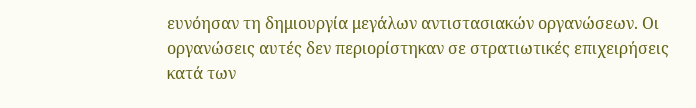ευνόησαν τη δημιουργία μεγάλων αντιστασιακών οργανώσεων. Οι οργανώσεις αυτές δεν περιορίστηκαν σε στρατιωτικές επιχειρήσεις κατά των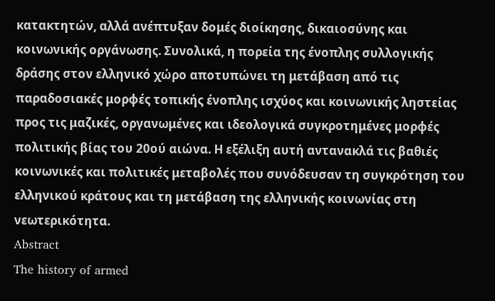κατακτητών, αλλά ανέπτυξαν δομές διοίκησης, δικαιοσύνης και κοινωνικής οργάνωσης. Συνολικά, η πορεία της ένοπλης συλλογικής δράσης στον ελληνικό χώρο αποτυπώνει τη μετάβαση από τις παραδοσιακές μορφές τοπικής ένοπλης ισχύος και κοινωνικής ληστείας προς τις μαζικές, οργανωμένες και ιδεολογικά συγκροτημένες μορφές πολιτικής βίας του 20ού αιώνα. Η εξέλιξη αυτή αντανακλά τις βαθιές κοινωνικές και πολιτικές μεταβολές που συνόδευσαν τη συγκρότηση του ελληνικού κράτους και τη μετάβαση της ελληνικής κοινωνίας στη νεωτερικότητα.
Abstract
The history of armed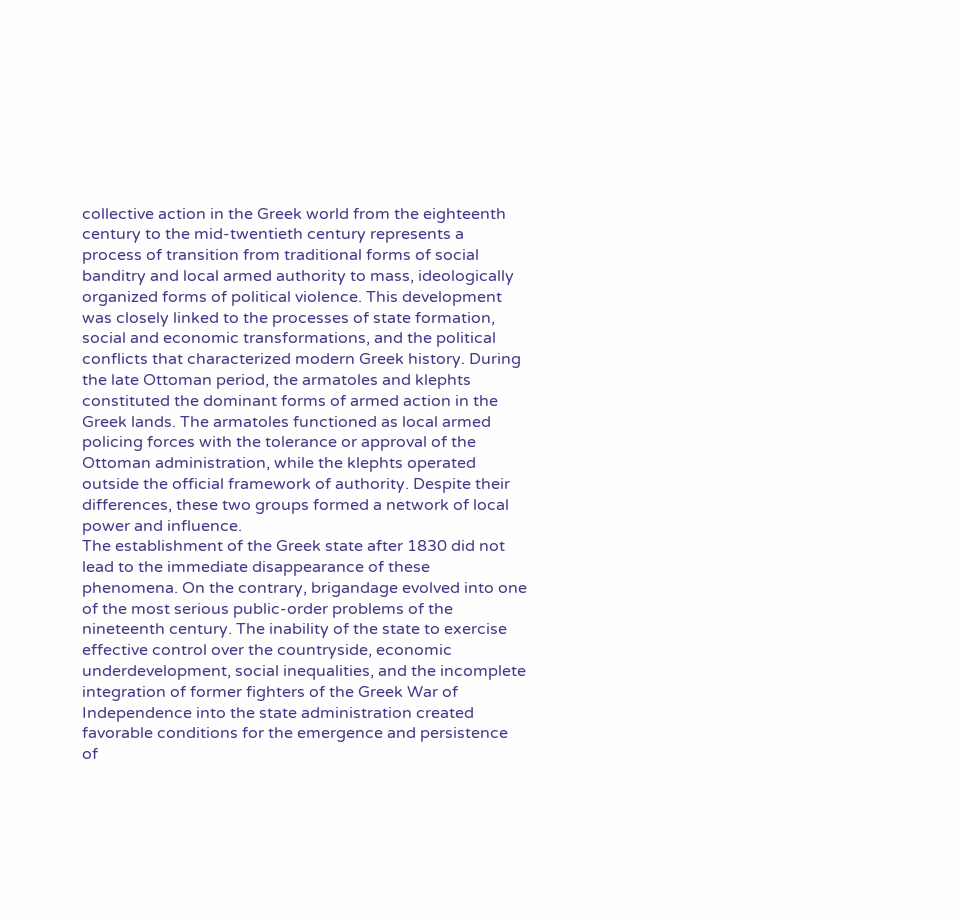collective action in the Greek world from the eighteenth century to the mid-twentieth century represents a process of transition from traditional forms of social banditry and local armed authority to mass, ideologically organized forms of political violence. This development was closely linked to the processes of state formation, social and economic transformations, and the political conflicts that characterized modern Greek history. During the late Ottoman period, the armatoles and klephts constituted the dominant forms of armed action in the Greek lands. The armatoles functioned as local armed policing forces with the tolerance or approval of the Ottoman administration, while the klephts operated outside the official framework of authority. Despite their differences, these two groups formed a network of local power and influence.
The establishment of the Greek state after 1830 did not lead to the immediate disappearance of these phenomena. On the contrary, brigandage evolved into one of the most serious public-order problems of the nineteenth century. The inability of the state to exercise effective control over the countryside, economic underdevelopment, social inequalities, and the incomplete integration of former fighters of the Greek War of Independence into the state administration created favorable conditions for the emergence and persistence of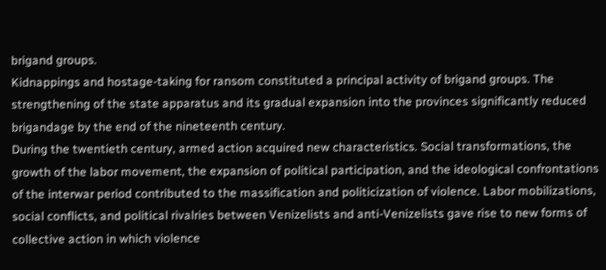brigand groups.
Kidnappings and hostage-taking for ransom constituted a principal activity of brigand groups. The strengthening of the state apparatus and its gradual expansion into the provinces significantly reduced brigandage by the end of the nineteenth century.
During the twentieth century, armed action acquired new characteristics. Social transformations, the growth of the labor movement, the expansion of political participation, and the ideological confrontations of the interwar period contributed to the massification and politicization of violence. Labor mobilizations, social conflicts, and political rivalries between Venizelists and anti-Venizelists gave rise to new forms of collective action in which violence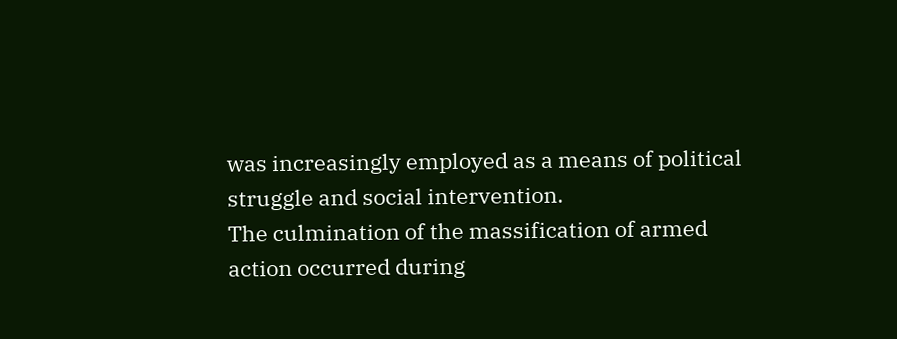was increasingly employed as a means of political struggle and social intervention.
The culmination of the massification of armed action occurred during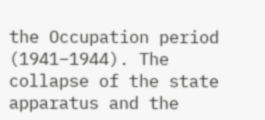the Occupation period (1941–1944). The collapse of the state apparatus and the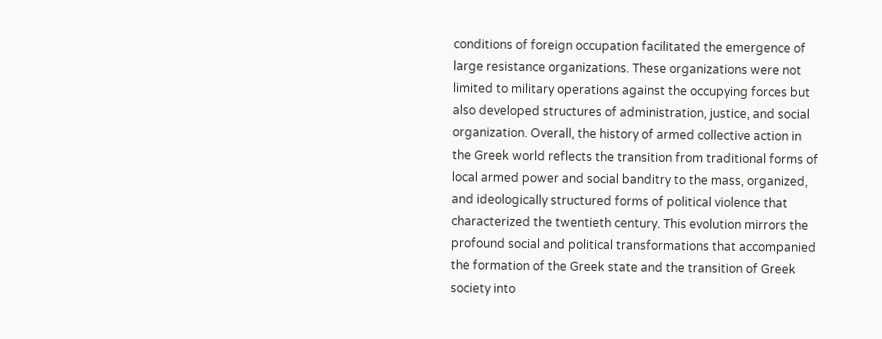conditions of foreign occupation facilitated the emergence of large resistance organizations. These organizations were not limited to military operations against the occupying forces but also developed structures of administration, justice, and social organization. Overall, the history of armed collective action in the Greek world reflects the transition from traditional forms of local armed power and social banditry to the mass, organized, and ideologically structured forms of political violence that characterized the twentieth century. This evolution mirrors the profound social and political transformations that accompanied the formation of the Greek state and the transition of Greek society into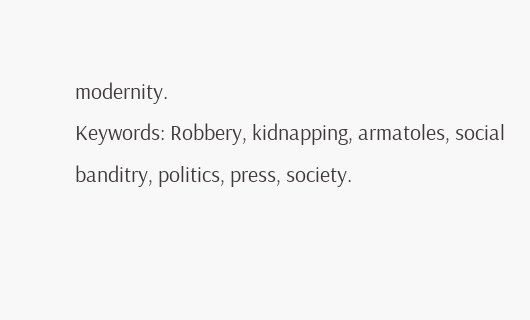modernity.
Keywords: Robbery, kidnapping, armatoles, social banditry, politics, press, society.